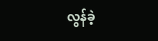လွန်ခဲ့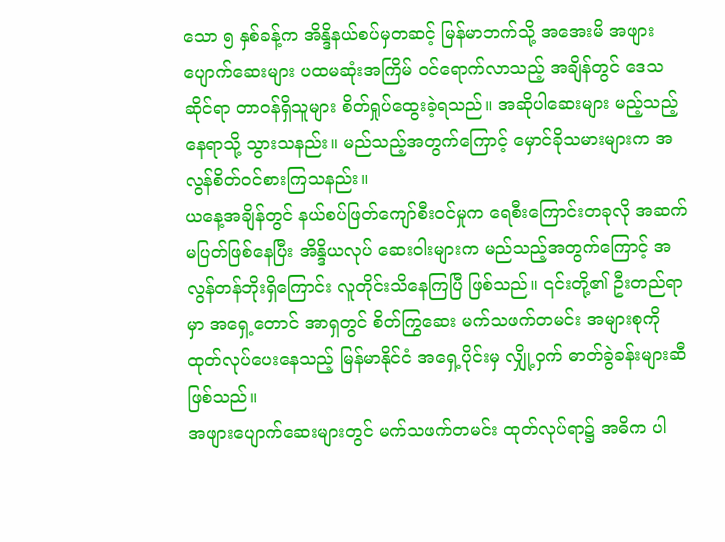သော ၅ နှစ်ခန့်က အိန္ဒိနယ်စပ်မှတဆင့် မြန်မာဘက်သို့ အအေးမိ အဖျားပျောက်ဆေးများ ပထမဆုံးအကြိမ် ဝင်ရောက်လာသည့် အချိန်တွင် ဒေသဆိုင်ရာ တာဝန်ရှိသူများ စိတ်ရှုပ်ထွေးခဲ့ရသည်။ အဆိုပါဆေးများ မည့်သည့်နေရာသို့ သွားသနည်း။ မည်သည့်အတွက်ကြောင့် မှောင်ခိုသမားများက အလွန်စိတ်ဝင်စားကြသနည်း။
ယနေ့အချိန်တွင် နယ်စပ်ဖြတ်ကျော်စီးဝင်မှုက ရေစီးကြောင်းတခုလို အဆက်မပြတ်ဖြစ်နေပြီး အိန္ဒိယလုပ် ဆေးဝါးများက မည်သည့်အတွက်ကြောင့် အလွန်တန်ဘိုးရှိကြောင်း လူတိုင်းသိနေကြပြီ ဖြစ်သည်။ ၎င်းတို့၏ ဦးတည်ရာမှာ အရှေ့တောင် အာရှတွင် စိတ်ကြွဆေး မက်သဖက်တမင်း အများစုကို ထုတ်လုပ်ပေးနေသည့် မြန်မာနိုင်ငံ အရှေ့ပိုင်းမှ လျှို့ဝှက် ဓာတ်ခွဲခန်းများဆီ ဖြစ်သည်။
အဖျားပျောက်ဆေးများတွင် မက်သဖက်တမင်း ထုတ်လုပ်ရာ၌ အဓိက ပါ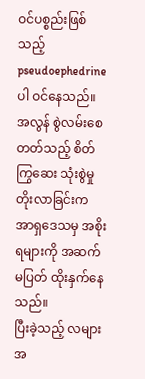ဝင်ပစ္စည်းဖြစ်သည့် pseudoephedrine ပါ ဝင်နေသည်။ အလွန် စွဲလမ်းစေတတ်သည့် စိတ်ကြွဆေး သုံးစွဲမှုတိုးလာခြင်းက အာရှဒေသမှ အစိုးရများကို အဆက် မပြတ် ထိုးနှက်နေသည်။
ပြီးခဲ့သည့် လများအ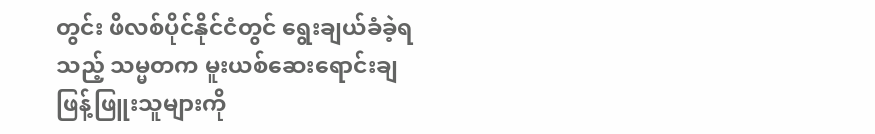တွင်း ဖိလစ်ပိုင်နိုင်ငံတွင် ရွေးချယ်ခံခဲ့ရသည့် သမ္မတက မူးယစ်ဆေးရောင်းချဖြန့်ဖြူးသူများကို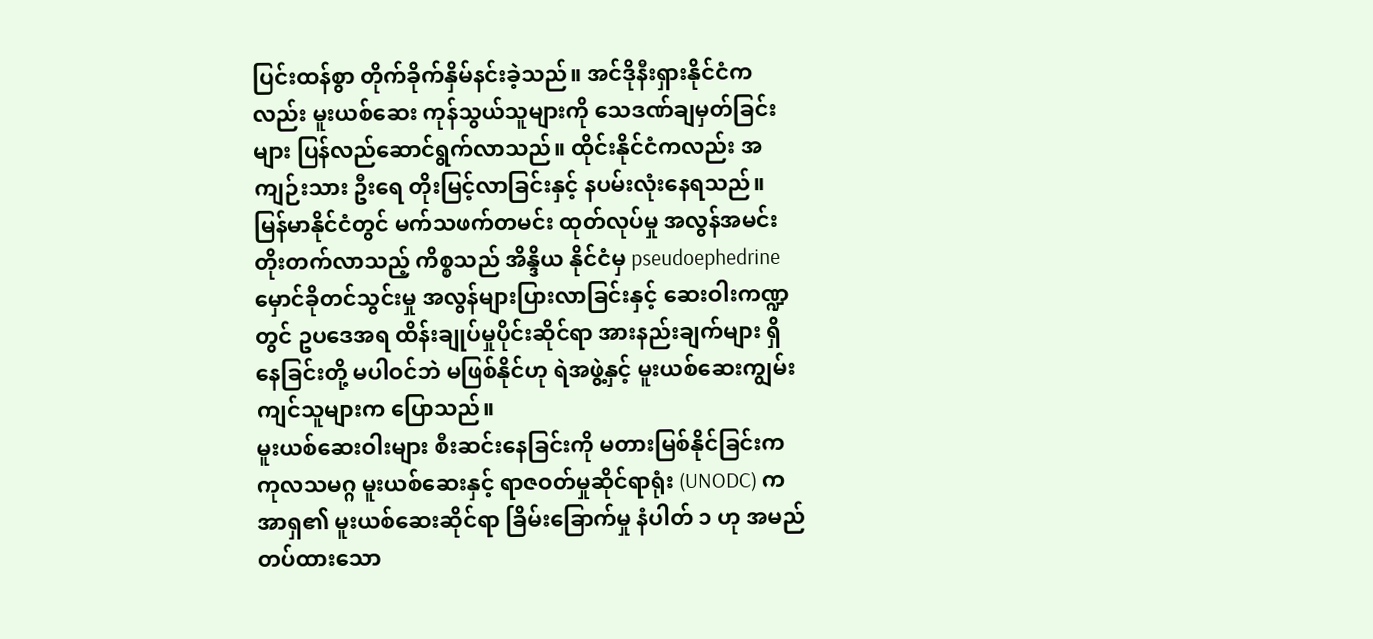ပြင်းထန်စွာ တိုက်ခိုက်နှိမ်နင်းခဲ့သည်။ အင်ဒိုနီးရှားနိုင်ငံကလည်း မူးယစ်ဆေး ကုန်သွယ်သူများကို သေဒဏ်ချမှတ်ခြင်းများ ပြန်လည်ဆောင်ရွက်လာသည်။ ထိုင်းနိုင်ငံကလည်း အကျဉ်းသား ဦးရေ တိုးမြင့်လာခြင်းနှင့် နပမ်းလုံးနေရသည်။
မြန်မာနိုင်ငံတွင် မက်သဖက်တမင်း ထုတ်လုပ်မှု အလွန်အမင်း တိုးတက်လာသည့် ကိစ္စသည် အိန္ဒိယ နိုင်ငံမှ pseudoephedrine မှောင်ခိုတင်သွင်းမှု အလွန်များပြားလာခြင်းနှင့် ဆေးဝါးကဏ္ဍတွင် ဥပဒေအရ ထိန်းချုပ်မှုပိုင်းဆိုင်ရာ အားနည်းချက်များ ရှိနေခြင်းတို့ မပါဝင်ဘဲ မဖြစ်နိုင်ဟု ရဲအဖွဲ့နှင့် မူးယစ်ဆေးကျွမ်းကျင်သူများက ပြောသည်။
မူးယစ်ဆေးဝါးများ စီးဆင်းနေခြင်းကို မတားမြစ်နိုင်ခြင်းက ကုလသမဂ္ဂ မူးယစ်ဆေးနှင့် ရာဇဝတ်မှုဆိုင်ရာရုံး (UNODC) က အာရှ၏ မူးယစ်ဆေးဆိုင်ရာ ခြိမ်းခြောက်မှု နံပါတ် ၁ ဟု အမည်တပ်ထားသော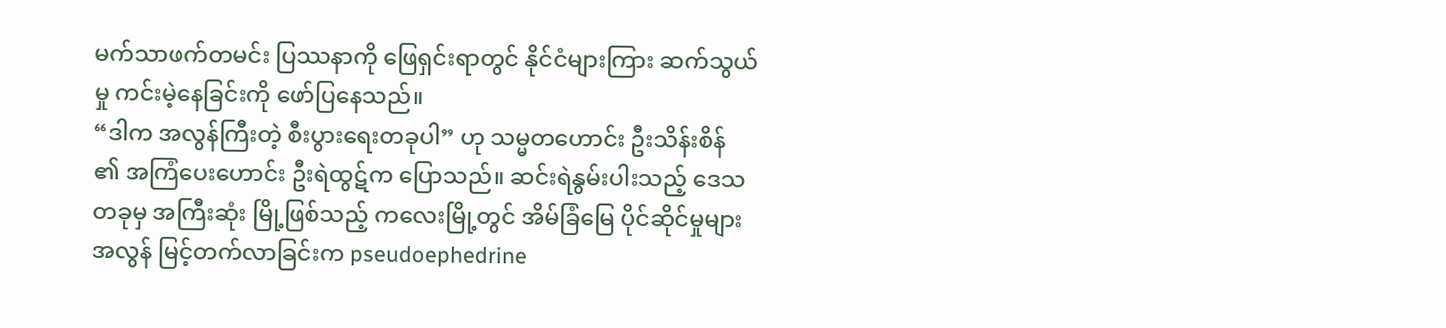မက်သာဖက်တမင်း ပြဿနာကို ဖြေရှင်းရာတွင် နိုင်ငံများကြား ဆက်သွယ်မှု ကင်းမဲ့နေခြင်းကို ဖော်ပြနေသည်။
“ဒါက အလွန်ကြီးတဲ့ စီးပွားရေးတခုပါ” ဟု သမ္မတဟောင်း ဦးသိန်းစိန် ၏ အကြံပေးဟောင်း ဦးရဲထွဋ်က ပြောသည်။ ဆင်းရဲနွမ်းပါးသည့် ဒေသတခုမှ အကြီးဆုံး မြို့ဖြစ်သည့် ကလေးမြို့တွင် အိမ်ခြံမြေ ပိုင်ဆိုင်မှုများ အလွန် မြင့်တက်လာခြင်းက pseudoephedrine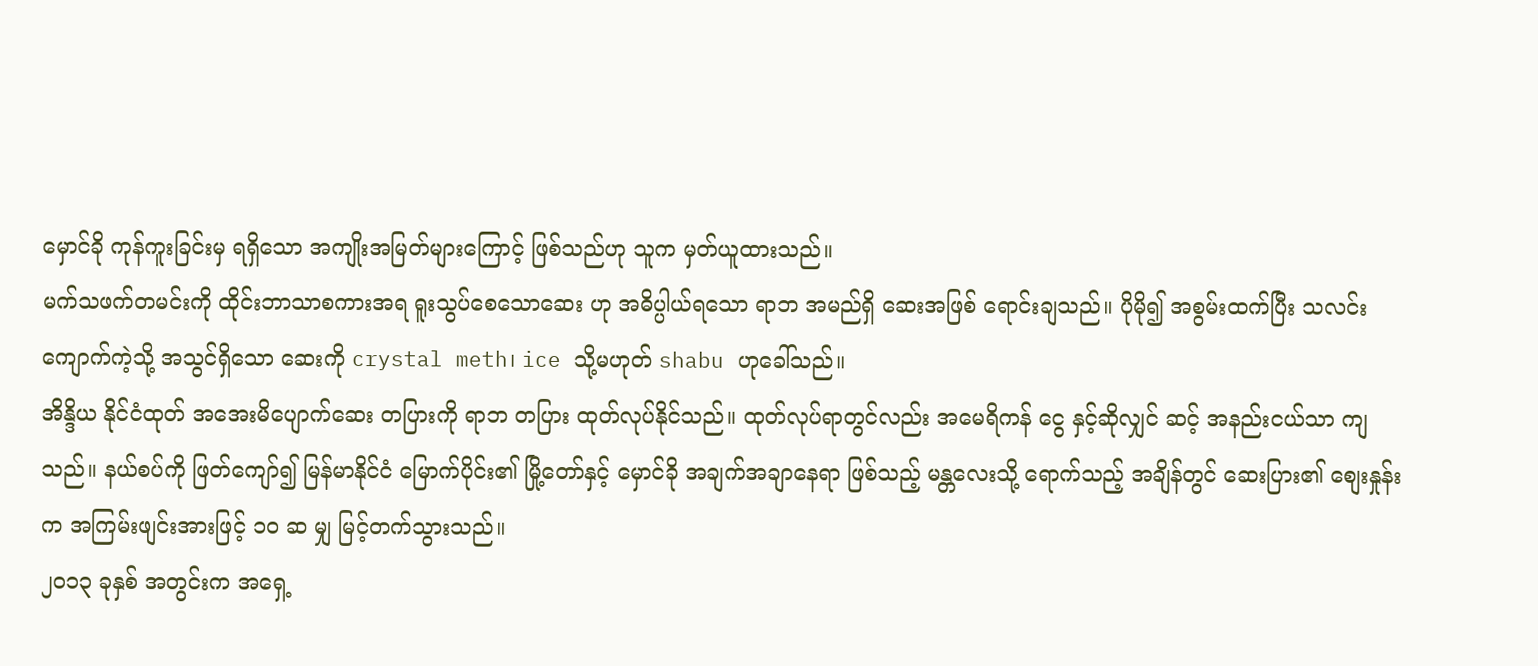မှောင်ခို ကုန်ကူးခြင်းမှ ရရှိသော အကျိုးအမြတ်များကြောင့် ဖြစ်သည်ဟု သူက မှတ်ယူထားသည်။
မက်သဖက်တမင်းကို ထိုင်းဘာသာစကားအရ ရူးသွပ်စေသောဆေး ဟု အဓိပ္ပါယ်ရသော ရာဘ အမည်ရှိ ဆေးအဖြစ် ရောင်းချသည်။ ပိုမို၍ အစွမ်းထက်ပြီး သလင်းကျောက်ကဲ့သို့ အသွင်ရှိသော ဆေးကို crystal meth၊ ice သို့မဟုတ် shabu ဟုခေါ်သည်။
အိန္ဒိယ နိုင်ငံထုတ် အအေးမိပျောက်ဆေး တပြားကို ရာဘ တပြား ထုတ်လုပ်နိုင်သည်။ ထုတ်လုပ်ရာတွင်လည်း အမေရိကန် ငွေ နှင့်ဆိုလျှင် ဆင့် အနည်းငယ်သာ ကျသည်။ နယ်စပ်ကို ဖြတ်ကျော်၍ မြန်မာနိုင်ငံ မြောက်ပိုင်း၏ မြို့တော်နှင့် မှောင်ခို အချက်အချာနေရာ ဖြစ်သည့် မန္တလေးသို့ ရောက်သည့် အချိန်တွင် ဆေးပြား၏ စျေးနှုန်းက အကြမ်းဖျင်းအားဖြင့် ၁၀ ဆ မျှ မြင့်တက်သွားသည်။
၂၀၁၃ ခုနှစ် အတွင်းက အရှေ့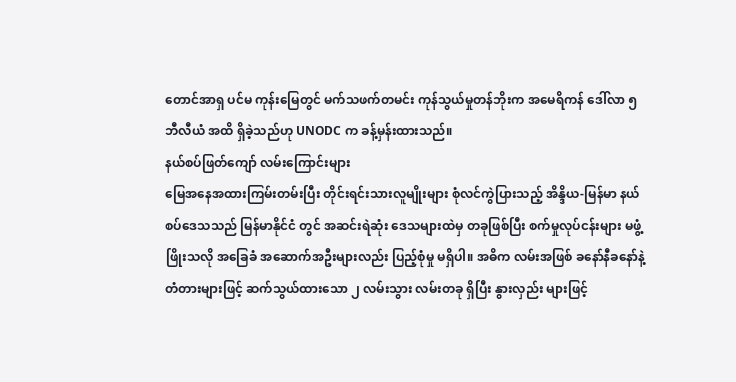တောင်အာရှ ပင်မ ကုန်းမြေတွင် မက်သဖက်တမင်း ကုန်သွယ်မှုတန်ဘိုးက အမေရိကန် ဒေါ်လာ ၅ ဘီလီယံ အထိ ရှိခဲ့သည်ဟု UNODC က ခန့်မှန်းထားသည်။
နယ်စပ်ဖြတ်ကျော် လမ်းကြောင်းများ
မြေအနေအထားကြမ်းတမ်းပြီး တိုင်းရင်းသားလူမျိုးများ စုံလင်ကွဲပြားသည့် အိန္ဒိယ-မြန်မာ နယ်စပ်ဒေသသည် မြန်မာနိုင်ငံ တွင် အဆင်းရဲဆုံး ဒေသများထဲမှ တခုဖြစ်ပြီး စက်မှုလုပ်ငန်းများ မဖွံ့ဖြိုးသလို အခြေခံ အဆောက်အဦးများလည်း ပြည့်စုံမှု မရှိပါ။ အဓိက လမ်းအဖြစ် ခနော်နီခနော်နဲ့ တံတားများဖြင့် ဆက်သွယ်ထားသော ၂ လမ်းသွား လမ်းတခု ရှိပြီး နွားလှည်း များဖြင့်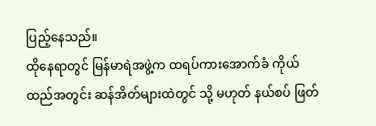ပြည့်နေသည်။
ထိုနေရာတွင် မြန်မာရဲအဖွဲ့က ထရပ်ကားအောက်ခံ ကိုယ်ထည်အတွင်း ဆန်အိတ်များထဲတွင် သို့ မဟုတ် နယ်စပ် ဖြတ်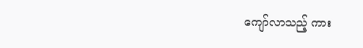ကျော်လာသည့် ကား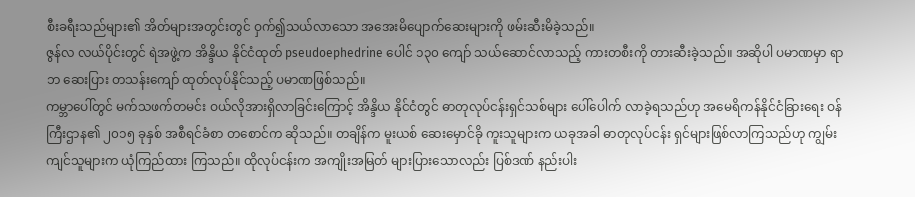စီးခရီးသည်များ၏ အိတ်များအတွင်းတွင် ဝှက်၍သယ်လာသော အအေးမိပျောက်ဆေးများကို ဖမ်းဆီးမိခဲ့သည်။
ဇွန်လ လယ်ပိုင်းတွင် ရဲအဖွဲ့က အိန္ဒိယ နိုင်ငံထုတ် pseudoephedrine ပေါင် ၁၃၀ ကျော် သယ်ဆောင်လာသည့် ကားတစီးကို တားဆီးခဲ့သည်။ အဆိုပါ ပမာဏမှာ ရာဘ ဆေးပြား တသန်းကျော် ထုတ်လုပ်နိုင်သည့် ပမာဏဖြစ်သည်။
ကမ္ဘာပေါ်တွင် မက်သဖက်တမင်း ဝယ်လိုအားရှိလာခြင်းကြောင့် အိန္ဒိယ နိုင်ငံတွင် ဓာတုလုပ်ငန်းရှင်သစ်များ ပေါ်ပေါက် လာခဲ့ရသည်ဟု အမေရိကန်နိုင်ငံခြားရေး ဝန်ကြီးဌာန၏ ၂၀၁၅ ခုနှစ် အစီရင်ခံစာ တစောင်က ဆိုသည်။ တချိန်က မူးယစ် ဆေးမှောင်ခို ကူးသူများက ယခုအခါ ဓာတုလုပ်ငန်း ရှင်များဖြစ်လာကြသည်ဟု ကျွမ်းကျင်သူများက ယုံကြည်ထား ကြသည်။ ထိုလုပ်ငန်းက အကျိုးအမြတ် များပြားသောလည်း ပြစ်ဒဏ် နည်းပါး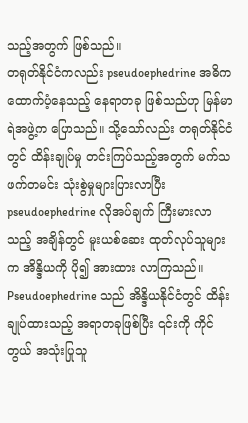သည့်အတွက် ဖြစ်သည်။
တရုတ်နိုင်ငံကလည်း pseudoephedrine အဓိက ထောက်ပံ့နေသည့် နေရာတခု ဖြစ်သည်ဟု မြန်မာရဲအဖွဲ့က ပြောသည်။ သို့သော်လည်း တရုတ်နိုင်ငံတွင် ထိန်းချုပ်မှု တင်းကြပ်သည့်အတွက် မက်သဖက်တမင်း သုံးစွဲမှုများပြားလာပြီး pseudoephedrine လိုအပ်ချက် ကြီးမားလာသည့် အချိန်တွင် မူးယစ်ဆေး ထုတ်လုပ်သူများက အိန္ဒိယကို ပို၍ အားထား လာကြသည်။
Pseudoephedrine သည် အိန္ဒိယနိုင်ငံတွင် ထိန်းချုပ်ထားသည့် အရာတခုဖြစ်ပြီး ၎င်းကို ကိုင်တွယ် အသုံးပြုသူ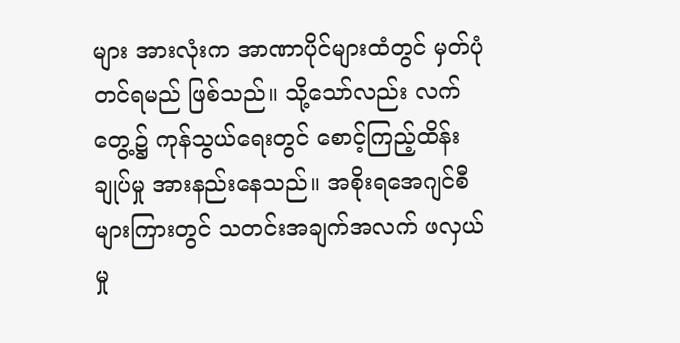များ အားလုံးက အာဏာပိုင်များထံတွင် မှတ်ပုံတင်ရမည် ဖြစ်သည်။ သို့သော်လည်း လက်တွေ့၌ ကုန်သွယ်ရေးတွင် စောင့်ကြည့်ထိန်းချုပ်မှု အားနည်းနေသည်။ အစိုးရအေဂျင်စီများကြားတွင် သတင်းအချက်အလက် ဖလှယ်မှု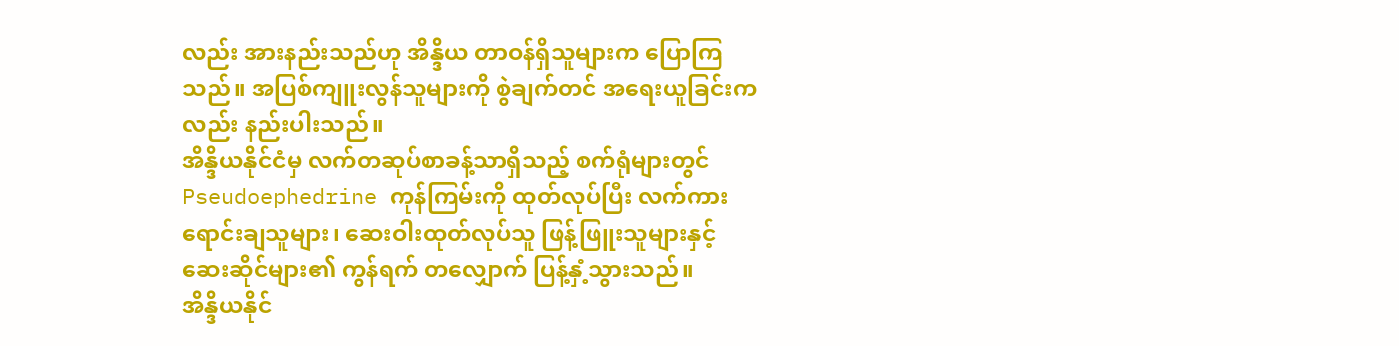လည်း အားနည်းသည်ဟု အိန္ဒိယ တာဝန်ရှိသူများက ပြောကြသည်။ အပြစ်ကျူးလွန်သူများကို စွဲချက်တင် အရေးယူခြင်းကလည်း နည်းပါးသည်။
အိန္ဒိယနိုင်ငံမှ လက်တဆုပ်စာခန့်သာရှိသည့် စက်ရုံများတွင် Pseudoephedrine ကုန်ကြမ်းကို ထုတ်လုပ်ပြီး လက်ကား ရောင်းချသူများ၊ ဆေးဝါးထုတ်လုပ်သူ ဖြန့်ဖြူးသူများနှင့် ဆေးဆိုင်များ၏ ကွန်ရက် တလျှောက် ပြန့်နှံ့သွားသည်။
အိန္ဒိယနိုင်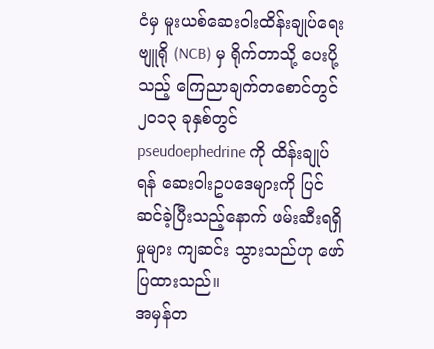ငံမှ မူးယစ်ဆေးဝါးထိန်းချုပ်ရေး ဗျူရို (NCB) မှ ရိုက်တာသို့ ပေးပို့သည့် ကြေညာချက်တစောင်တွင် ၂၀၁၃ ခုနှစ်တွင် pseudoephedrine ကို ထိန်းချုပ်ရန် ဆေးဝါးဥပဒေများကို ပြင်ဆင်ခဲ့ပြီးသည့်နောက် ဖမ်းဆီးရရှိမှုများ ကျဆင်း သွားသည်ဟု ဖော်ပြထားသည်။
အမှန်တ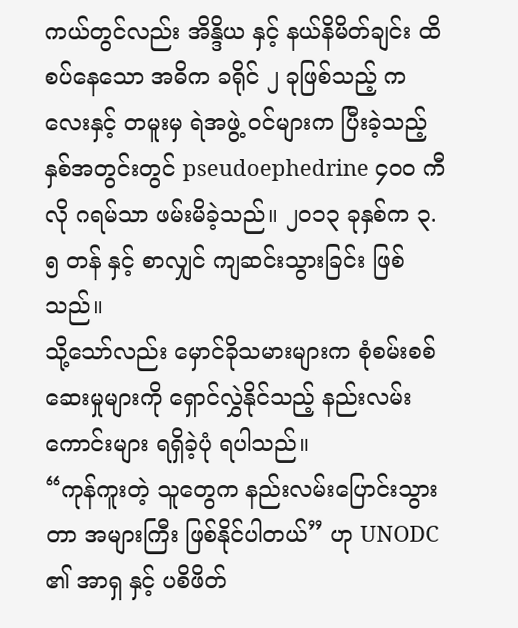ကယ်တွင်လည်း အိန္ဒိယ နှင့် နယ်နိမိတ်ချင်း ထိစပ်နေသော အဓိက ခရိုင် ၂ ခုဖြစ်သည့် ကလေးနှင့် တမူးမှ ရဲအဖွဲ့ ဝင်များက ပြီးခဲ့သည့် နှစ်အတွင်းတွင် pseudoephedrine ၄၀၀ ကီလို ဂရမ်သာ ဖမ်းမိခဲ့သည်။ ၂၀၁၃ ခုနှစ်က ၃.၅ တန် နှင့် စာလျှင် ကျဆင်းသွားခြင်း ဖြစ်သည်။
သို့သော်လည်း မှောင်ခိုသမားများက စုံစမ်းစစ်ဆေးမှုများကို ရှောင်လွှဲနိုင်သည့် နည်းလမ်းကောင်းများ ရရှိခဲ့ပုံ ရပါသည်။
“ကုန်ကူးတဲ့ သူတွေက နည်းလမ်းပြောင်းသွားတာ အများကြီး ဖြစ်နိုင်ပါတယ်” ဟု UNODC ၏ အာရှ နှင့် ပစိဖိတ်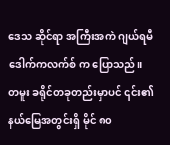ဒေသ ဆိုင်ရာ အကြီးအကဲ ဂျယ်ရမီ ဒေါက်ကလက်စ် က ပြောသည်။
တမူး ခရိုင်တခုတည်းမှာပင် ၎င်း၏ နယ်မြေအတွင်းရှိ မိုင် ၈၀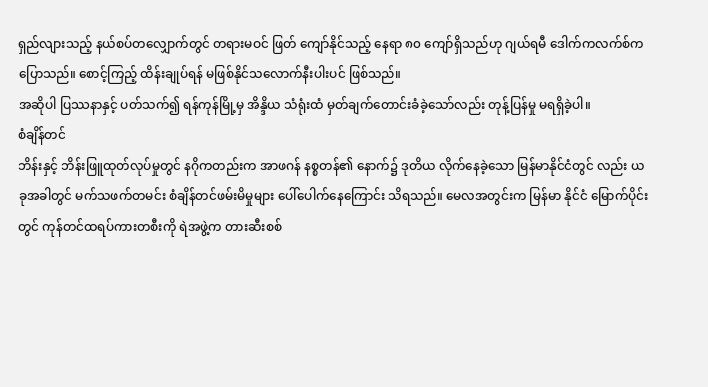ရှည်လျားသည့် နယ်စပ်တလျှောက်တွင် တရားမဝင် ဖြတ် ကျော်နိုင်သည့် နေရာ ၈၀ ကျော်ရှိသည်ဟု ဂျယ်ရမီ ဒေါက်ကလက်စ်က ပြောသည်။ စောင့်ကြည့် ထိန်းချုပ်ရန် မဖြစ်နိုင်သလောက်နီးပါးပင် ဖြစ်သည်။
အဆိုပါ ပြဿနာနှင့် ပတ်သက်၍ ရန်ကုန်မြို့မှ အိန္ဒိယ သံရုံးထံ မှတ်ချက်တောင်းခံခဲ့သော်လည်း တုန့်ပြန်မှု မရရှိခဲ့ပါ။
စံချိန်တင်
ဘိန်းနှင့် ဘိန်းဖြူထုတ်လုပ်မှုတွင် နဂိုကတည်းက အာဖဂန် နစ္စတန်၏ နောက်၌ ဒုတိယ လိုက်နေခဲ့သော မြန်မာနိုင်ငံတွင် လည်း ယခုအခါတွင် မက်သဖက်တမင်း စံချိန်တင်ဖမ်းမိမှုများ ပေါ်ပေါက်နေကြောင်း သိရသည်။ မေလအတွင်းက မြန်မာ နိုင်ငံ မြောက်ပိုင်းတွင် ကုန်တင်ထရပ်ကားတစီးကို ရဲအဖွဲ့က တားဆီးစစ်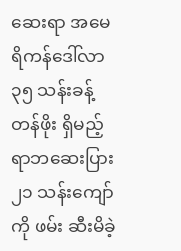ဆေးရာ အမေရိကန်ဒေါ်လာ ၃၅ သန်းခန့် တန်ဖိုး ရှိမည့် ရာဘဆေးပြား ၂၁ သန်းကျော်ကို ဖမ်း ဆီးမိခဲ့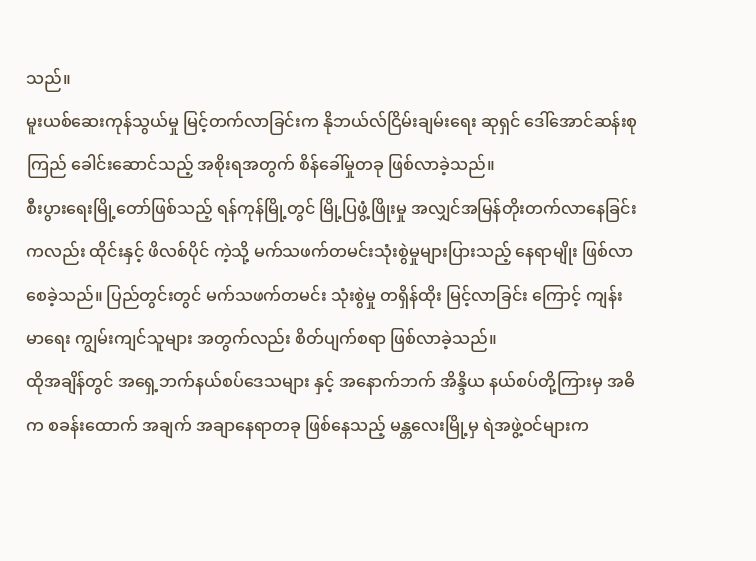သည်။
မူးယစ်ဆေးကုန်သွယ်မှု မြင့်တက်လာခြင်းက နိုဘယ်လ်ငြိမ်းချမ်းရေး ဆုရှင် ဒေါ်အောင်ဆန်းစုကြည် ခေါင်းဆောင်သည့် အစိုးရအတွက် စိန်ခေါ်မှုတခု ဖြစ်လာခဲ့သည်။
စီးပွားရေးမြို့တော်ဖြစ်သည့် ရန်ကုန်မြို့တွင် မြို့ပြဖွံ့ဖြိုးမှု အလျှင်အမြန်တိုးတက်လာနေခြင်းကလည်း ထိုင်းနှင့် ဖိလစ်ပိုင် ကဲ့သို့ မက်သဖက်တမင်းသုံးစွဲမှုများပြားသည့် နေရာမျိုး ဖြစ်လာစေခဲ့သည်။ ပြည်တွင်းတွင် မက်သဖက်တမင်း သုံးစွဲမှု တရှိန်ထိုး မြင့်လာခြင်း ကြောင့် ကျန်းမာရေး ကျွမ်းကျင်သူများ အတွက်လည်း စိတ်ပျက်စရာ ဖြစ်လာခဲ့သည်။
ထိုအချိန်တွင် အရှေ့ဘက်နယ်စပ်ဒေသများ နှင့် အနောက်ဘက် အိန္ဒိယ နယ်စပ်တို့ကြားမှ အဓိက စခန်းထောက် အချက် အချာနေရာတခု ဖြစ်နေသည့် မန္တလေးမြို့မှ ရဲအဖွဲ့ဝင်များက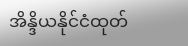အိန္ဒိယနိုင်ငံထုတ်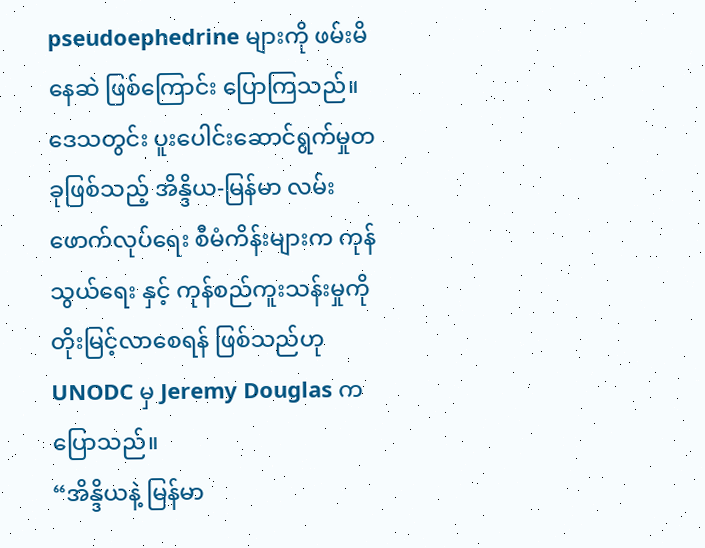pseudoephedrine များကို ဖမ်းမိနေဆဲ ဖြစ်ကြောင်း ပြောကြသည်။
ဒေသတွင်း ပူးပေါင်းဆောင်ရွက်မှုတခုဖြစ်သည့် အိန္ဒိယ-မြန်မာ လမ်းဖောက်လုပ်ရေး စီမံကိန်းများက ကုန်သွယ်ရေး နှင့် ကုန်စည်ကူးသန်းမှုကို တိုးမြင့်လာစေရန် ဖြစ်သည်ဟု UNODC မှ Jeremy Douglas ကပြောသည်။
“အိန္ဒိယနဲ့ မြန်မာ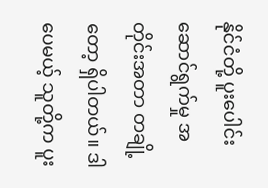နိုင်ငံတို့ ပူးပေါင်းဆောင်ရွက်မှု အတိုင်းအတာ တချို့တော့ ရှိပါတယ်။ ဒါပေမယ့် သူတို့က ပူး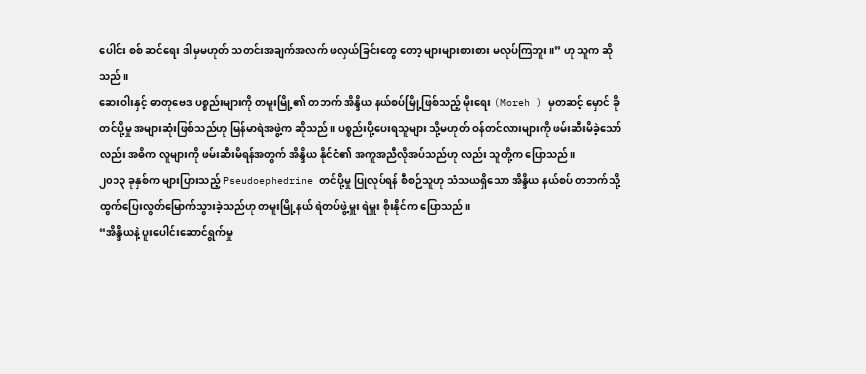ပေါင်း စစ် ဆင်ရေး ဒါမှမဟုတ် သတင်းအချက်အလက် ဖလှယ်ခြင်းတွေ တော့ များများစားစား မလုပ်ကြဘူး။” ဟု သူက ဆိုသည်။
ဆေးဝါးနှင့် ဓာတုဗေဒ ပစ္စည်းများကို တမူးမြို့၏ တဘက် အိန္ဒိယ နယ်စပ်မြို့ဖြစ်သည့် မိုးရေး (Moreh ) မှတဆင့် မှောင် ခို တင်ပို့မှု အများဆုံးဖြစ်သည်ဟု မြန်မာရဲအဖွဲ့က ဆိုသည်။ ပစ္စည်းပို့ပေးရသူများ သို့မဟုတ် ဝန်တင်လားများကို ဖမ်းဆီးမိခဲ့သော်လည်း အဓိက လူများကို ဖမ်းဆီးမိရန်အတွက် အိန္ဒိယ နိုင်ငံ၏ အကူအညီလိုအပ်သည်ဟု လည်း သူတို့က ပြောသည်။
၂၀၁၃ ခုနှစ်က များပြားသည့် Pseudoephedrine တင်ပို့မှု ပြုလုပ်ရန် စီစဉ်သူဟု သံသယရှိသော အိန္ဒိယ နယ်စပ် တဘက်သို့ ထွက်ပြေးလွတ်မြောက်သွားခဲ့သည်ဟု တမူးမြို့နယ် ရဲတပ်ဖွဲ့မှူး ရဲမှူး စိုးနိုင်က ပြောသည်။
“အိန္ဒိယနဲ့ ပူးပေါင်းဆောင်ရွက်မှု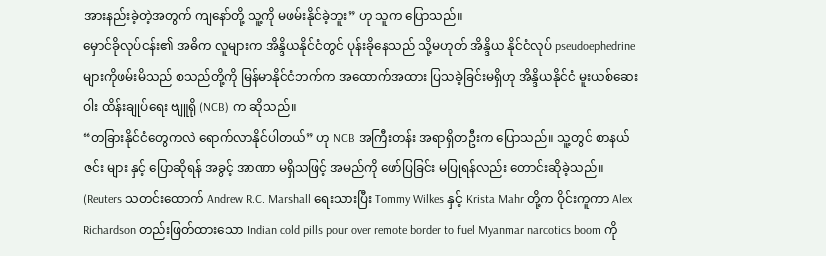အားနည်းခဲ့တဲ့အတွက် ကျနော်တို့ သူ့ကို မဖမ်းနိုင်ခဲ့ဘူး” ဟု သူက ပြောသည်။
မှောင်ခိုလုပ်ငန်း၏ အဓိက လူများက အိန္ဒိယနိုင်ငံတွင် ပုန်းခိုနေသည် သို့မဟုတ် အိန္ဒိယ နိုင်ငံလုပ် pseudoephedrine များကိုဖမ်းမိသည် စသည်တို့ကို မြန်မာနိုင်ငံဘက်က အထောက်အထား ပြသခဲ့ခြင်းမရှိဟု အိန္ဒိယနိုင်ငံ မူးယစ်ဆေးဝါး ထိန်းချုပ်ရေး ဗျူရို (NCB) က ဆိုသည်။
“တခြားနိုင်ငံတွေကလဲ ရောက်လာနိုင်ပါတယ်” ဟု NCB အကြီးတန်း အရာရှိတဦးက ပြောသည်။ သူ့တွင် စာနယ်ဇင်း များ နှင့် ပြောဆိုရန် အခွင့် အာဏာ မရှိသဖြင့် အမည်ကို ဖော်ပြခြင်း မပြုရန်လည်း တောင်းဆိုခဲ့သည်။
(Reuters သတင်းထောက် Andrew R.C. Marshall ရေးသားပြီး Tommy Wilkes နှင့် Krista Mahr တို့က ဝိုင်းကူကာ Alex Richardson တည်းဖြတ်ထားသော Indian cold pills pour over remote border to fuel Myanmar narcotics boom ကို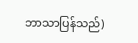ဘာသာပြန်သည်)